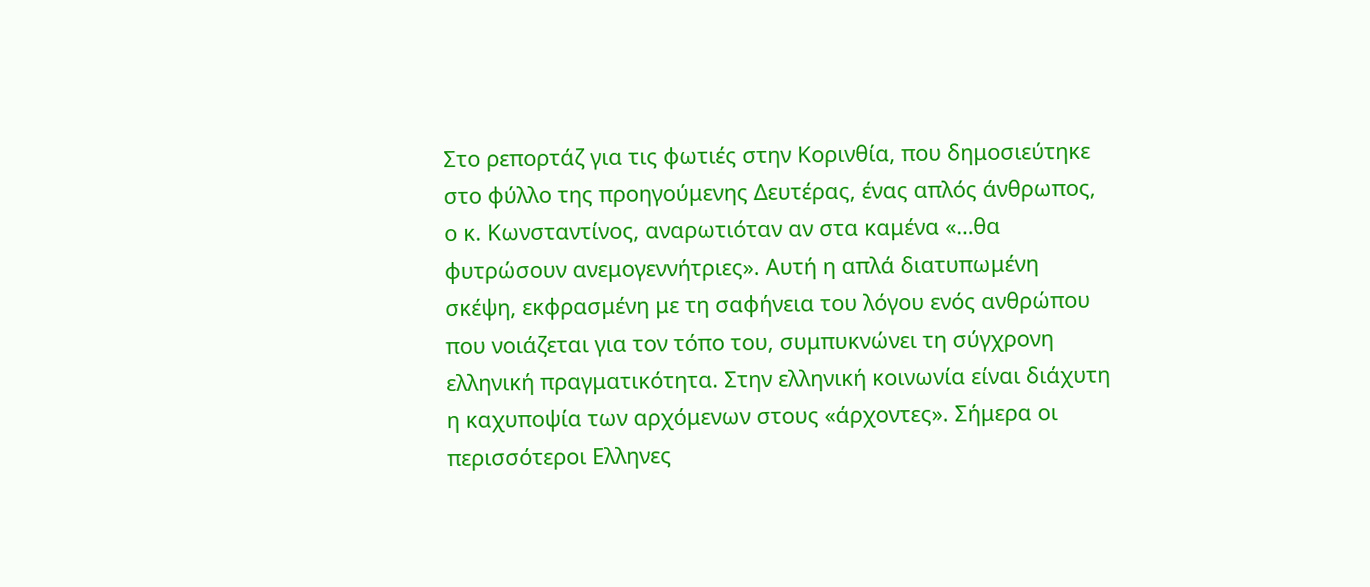Στο ρεπορτάζ για τις φωτιές στην Κορινθία, που δημοσιεύτηκε στο φύλλο της προηγούμενης Δευτέρας, ένας απλός άνθρωπος, ο κ. Κωνσταντίνος, αναρωτιόταν αν στα καμένα «…θα φυτρώσουν ανεμογεννήτριες». Αυτή η απλά διατυπωμένη σκέψη, εκφρασμένη με τη σαφήνεια του λόγου ενός ανθρώπου που νοιάζεται για τον τόπο του, συμπυκνώνει τη σύγχρονη ελληνική πραγματικότητα. Στην ελληνική κοινωνία είναι διάχυτη η καχυποψία των αρχόμενων στους «άρχοντες». Σήμερα οι περισσότεροι Ελληνες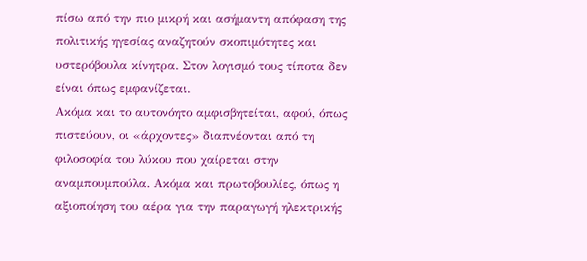πίσω από την πιο μικρή και ασήμαντη απόφαση της πολιτικής ηγεσίας αναζητούν σκοπιμότητες και υστερόβουλα κίνητρα. Στον λογισμό τους τίποτα δεν είναι όπως εμφανίζεται.
Ακόμα και το αυτονόητο αμφισβητείται, αφού, όπως πιστεύουν, οι «άρχοντες» διαπνέονται από τη φιλοσοφία του λύκου που χαίρεται στην αναμπουμπούλα. Ακόμα και πρωτοβουλίες, όπως η αξιοποίηση του αέρα για την παραγωγή ηλεκτρικής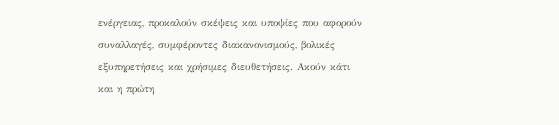ενέργειας, προκαλούν σκέψεις και υποψίες που αφορούν συναλλαγές, συμφέροντες διακανονισμούς, βολικές εξυπηρετήσεις και χρήσιμες διευθετήσεις. Ακούν κάτι και η πρώτη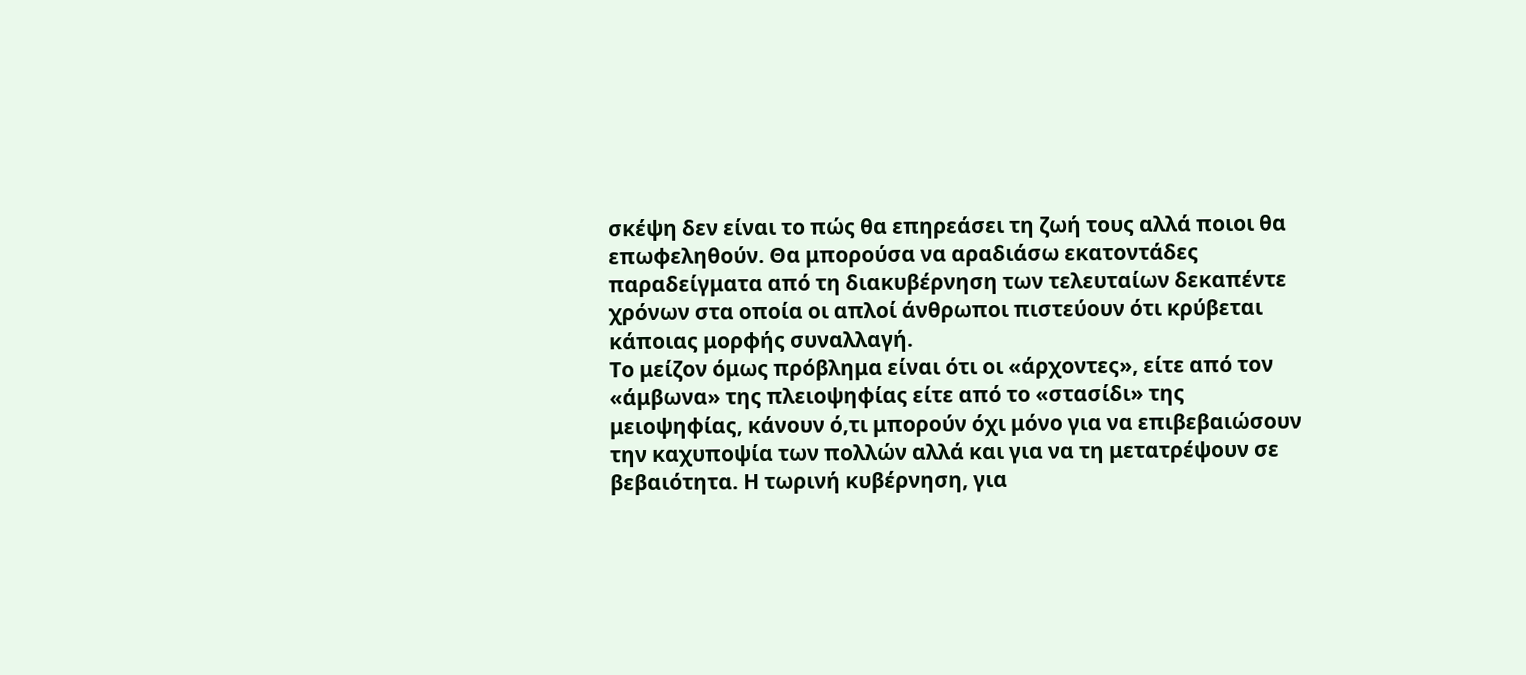σκέψη δεν είναι το πώς θα επηρεάσει τη ζωή τους αλλά ποιοι θα επωφεληθούν. Θα μπορούσα να αραδιάσω εκατοντάδες παραδείγματα από τη διακυβέρνηση των τελευταίων δεκαπέντε χρόνων στα οποία οι απλοί άνθρωποι πιστεύουν ότι κρύβεται κάποιας μορφής συναλλαγή.
Το μείζον όμως πρόβλημα είναι ότι οι «άρχοντες», είτε από τον «άμβωνα» της πλειοψηφίας είτε από το «στασίδι» της μειοψηφίας, κάνουν ό,τι μπορούν όχι μόνο για να επιβεβαιώσουν την καχυποψία των πολλών αλλά και για να τη μετατρέψουν σε βεβαιότητα. Η τωρινή κυβέρνηση, για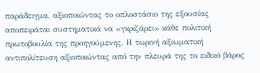παράδειγμα, αξιοποιώντας το οπλοστάσιο της εξουσίας αποπειράται συστηματικά να «γκριζάρει» κάθε πολιτική πρωτοβουλία της προηγούμενης. Η τωρινή αξιωματική αντιπολίτευση αξιοποιώντας από την πλευρά της το ειδικό βάρος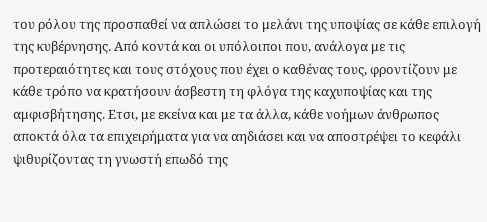του ρόλου της προσπαθεί να απλώσει το μελάνι της υποψίας σε κάθε επιλογή της κυβέρνησης. Από κοντά και οι υπόλοιποι που, ανάλογα με τις προτεραιότητες και τους στόχους που έχει ο καθένας τους, φροντίζουν με κάθε τρόπο να κρατήσουν άσβεστη τη φλόγα της καχυποψίας και της αμφισβήτησης. Ετσι, με εκείνα και με τα άλλα, κάθε νοήμων άνθρωπος αποκτά όλα τα επιχειρήματα για να αηδιάσει και να αποστρέψει το κεφάλι ψιθυρίζοντας τη γνωστή επωδό της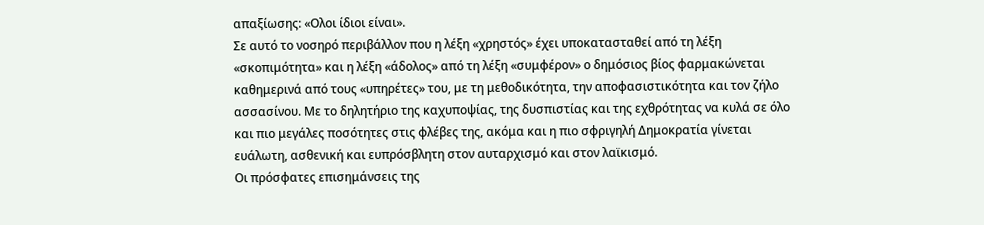απαξίωσης: «Ολοι ίδιοι είναι».
Σε αυτό το νοσηρό περιβάλλον που η λέξη «χρηστός» έχει υποκατασταθεί από τη λέξη «σκοπιμότητα» και η λέξη «άδολος» από τη λέξη «συμφέρον» ο δημόσιος βίος φαρμακώνεται καθημερινά από τους «υπηρέτες» του, με τη μεθοδικότητα, την αποφασιστικότητα και τον ζήλο ασσασίνου. Με το δηλητήριο της καχυποψίας, της δυσπιστίας και της εχθρότητας να κυλά σε όλο και πιο μεγάλες ποσότητες στις φλέβες της, ακόμα και η πιο σφριγηλή Δημοκρατία γίνεται ευάλωτη, ασθενική και ευπρόσβλητη στον αυταρχισμό και στον λαϊκισμό.
Οι πρόσφατες επισημάνσεις της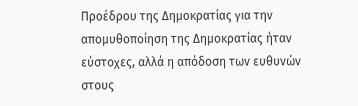Προέδρου της Δημοκρατίας για την απομυθοποίηση της Δημοκρατίας ήταν εύστοχες, αλλά η απόδοση των ευθυνών στους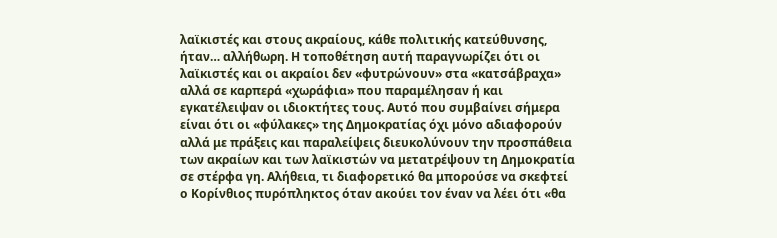λαϊκιστές και στους ακραίους, κάθε πολιτικής κατεύθυνσης, ήταν… αλλήθωρη. Η τοποθέτηση αυτή παραγνωρίζει ότι οι λαϊκιστές και οι ακραίοι δεν «φυτρώνουν» στα «κατσάβραχα» αλλά σε καρπερά «χωράφια» που παραμέλησαν ή και εγκατέλειψαν οι ιδιοκτήτες τους. Αυτό που συμβαίνει σήμερα είναι ότι οι «φύλακες» της Δημοκρατίας όχι μόνο αδιαφορούν αλλά με πράξεις και παραλείψεις διευκολύνουν την προσπάθεια των ακραίων και των λαϊκιστών να μετατρέψουν τη Δημοκρατία σε στέρφα γη. Αλήθεια, τι διαφορετικό θα μπορούσε να σκεφτεί ο Κορίνθιος πυρόπληκτος όταν ακούει τον έναν να λέει ότι «θα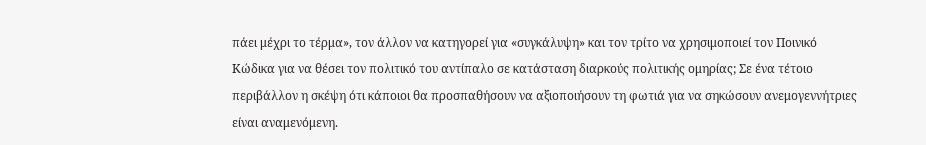πάει μέχρι το τέρμα», τον άλλον να κατηγορεί για «συγκάλυψη» και τον τρίτο να χρησιμοποιεί τον Ποινικό Κώδικα για να θέσει τον πολιτικό του αντίπαλο σε κατάσταση διαρκούς πολιτικής ομηρίας; Σε ένα τέτοιο περιβάλλον η σκέψη ότι κάποιοι θα προσπαθήσουν να αξιοποιήσουν τη φωτιά για να σηκώσουν ανεμογεννήτριες είναι αναμενόμενη.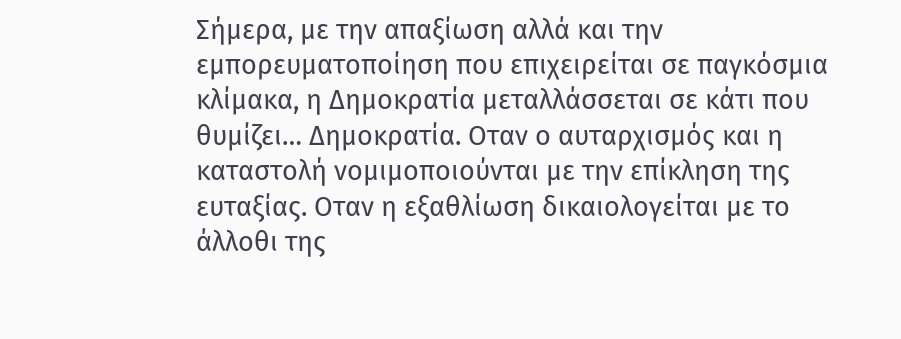Σήμερα, με την απαξίωση αλλά και την εμπορευματοποίηση που επιχειρείται σε παγκόσμια κλίμακα, η Δημοκρατία μεταλλάσσεται σε κάτι που θυμίζει… Δημοκρατία. Οταν ο αυταρχισμός και η καταστολή νομιμοποιούνται με την επίκληση της ευταξίας. Οταν η εξαθλίωση δικαιολογείται με το άλλοθι της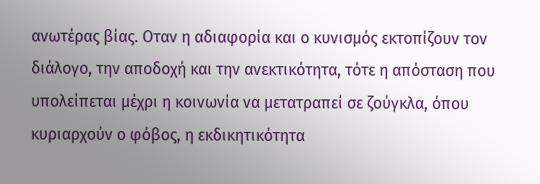ανωτέρας βίας. Οταν η αδιαφορία και ο κυνισμός εκτοπίζουν τον διάλογο, την αποδοχή και την ανεκτικότητα, τότε η απόσταση που υπολείπεται μέχρι η κοινωνία να μετατραπεί σε ζούγκλα, όπου κυριαρχούν ο φόβος, η εκδικητικότητα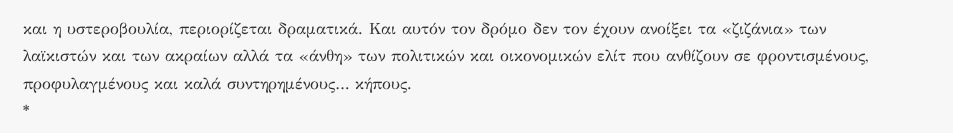και η υστεροβουλία, περιορίζεται δραματικά. Και αυτόν τον δρόμο δεν τον έχουν ανοίξει τα «ζιζάνια» των λαϊκιστών και των ακραίων αλλά τα «άνθη» των πολιτικών και οικονομικών ελίτ που ανθίζουν σε φροντισμένους, προφυλαγμένους και καλά συντηρημένους… κήπους.
*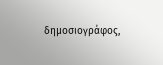δημοσιογράφος,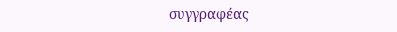συγγραφέας